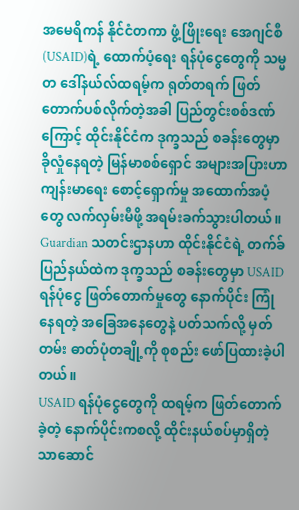အမေရိကန် နိုင်ငံတကာ ဖွံ့ဖြိုးရေး အေဂျင်စီ (USAID)ရဲ့ ထောက်ပံ့ရေး ရန်ပုံငွေတွေကို သမ္မတ ဒေါ်နယ်လ်ထရမ့်က ရုတ်တရက် ဖြတ်တောက်ပစ်လိုက်တဲ့အခါ ပြည်တွင်းစစ်ဒဏ်ကြောင့် ထိုင်းနိုင်ငံက ဒုက္ခသည် စခန်းတွေမှာ ခိုလှုံနေရတဲ့ မြန်မာစစ်ရှောင် အများအပြားဟာ ကျန်းမာရေး စောင့်ရှောက်မှု အထောက်အပံ့တွေ လက်လှမ်းမီဖို့ အရမ်းခက်သွားပါတယ်။
Guardian သတင်းဌာနဟာ ထိုင်းနိုင်ငံရဲ့ တက်ခ်ပြည်နယ်ထဲက ဒုက္ခသည် စခန်းတွေမှာ USAID ရန်ပုံငွေ ဖြတ်တောက်မှုတွေ နောက်ပိုင်း ကြုံနေရတဲ့ အခြေအနေတွေနဲ့ ပတ်သက်လို့ မှတ်တမ်း ဓာတ်ပုံတချို့ကို စုစည်း ဖော်ပြထားခဲ့ပါတယ်။
USAID ရန်ပုံငွေတွေကို ထရမ့်က ဖြတ်တောက်ခဲ့တဲ့ နောက်ပိုင်းကစလို့ ထိုင်းနယ်စပ်မှာရှိတဲ့ သာဆောင်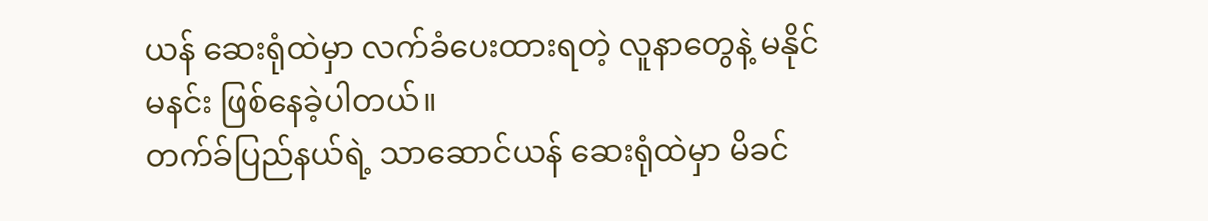ယန် ဆေးရုံထဲမှာ လက်ခံပေးထားရတဲ့ လူနာတွေနဲ့ မနိုင်မနင်း ဖြစ်နေခဲ့ပါတယ်။
တက်ခ်ပြည်နယ်ရဲ့ သာဆောင်ယန် ဆေးရုံထဲမှာ မိခင်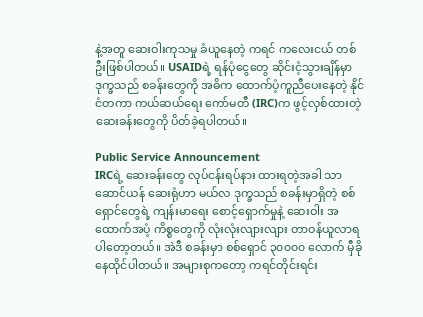နဲ့အတူ ဆေးဝါးကုသမှု ခံယူနေတဲ့ ကရင် ကလေးငယ် တစ်ဦးဖြစ်ပါတယ်။ USAIDရဲ့ ရန်ပုံငွေတွေ ဆိုင်းငံ့သွားချိန်မှာ ဒုက္ခသည် စခန်းတွေကို အဓိက ထောက်ပံ့ကူညီပေးနေတဲ့ နိုင်ငံတကာ ကယ်ဆယ်ရေး ကော်မတီ (IRC)က ဖွင့်လှစ်ထားတဲ့ ဆေးခန်းတွေကို ပိတ်ခဲ့ရပါတယ်။

Public Service Announcement
IRCရဲ့ ဆေးခန်းတွေ လုပ်ငန်းရပ်နား ထားရတဲ့အခါ သာဆောင်ယန် ဆေးရုံဟာ မယ်လ ဒုက္ခသည် စခန်းမှာရှိတဲ့ စစ်ရှောင်တွေရဲ့ ကျန်းမာရေး စောင့်ရှောက်မှုနဲ့ ဆေးဝါး အထောက်အပံ့ ကိစ္စတွေကို လုံးလုံးလျားလျား တာဝန်ယူလာရပါတော့တယ်။ အဲဒီ စခန်းမှာ စစ်ရှောင် ၃၀၀၀၀ လောက် မှီခိုနေထိုင်ပါတယ်။ အများစုကတော့ ကရင်တိုင်းရင်း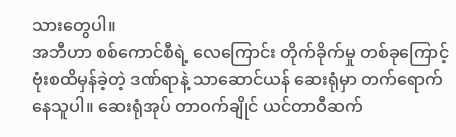သားတွေပါ။
အဘီဟာ စစ်ကောင်စီရဲ့ လေကြောင်း တိုက်ခိုက်မှု တစ်ခုကြောင့် ဗုံးစထိမှန်ခဲ့တဲ့ ဒဏ်ရာနဲ့ သာဆောင်ယန် ဆေးရုံမှာ တက်ရောက်နေသူပါ။ ဆေးရုံအုပ် တာဝက်ချိုင် ယင်တာဝီဆက်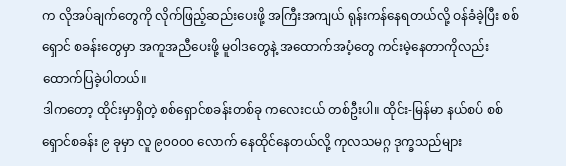က လိုအပ်ချက်တွေကို လိုက်ဖြည့်ဆည်းပေးဖို့ အကြီးအကျယ် ရုန်းကန်နေရတယ်လို့ ဝန်ခံခဲ့ပြီး စစ်ရှောင် စခန်းတွေမှာ အကူအညီပေးဖို့ မူဝါဒတွေနဲ့ အထောက်အပံ့တွေ ကင်းမဲ့နေတာကိုလည်း ထောက်ပြခဲ့ပါတယ်။
ဒါကတော့ ထိုင်းမှာရှိတဲ့ စစ်ရှောင်စခန်းတစ်ခု ကလေးငယ် တစ်ဦးပါ။ ထိုင်း-မြန်မာ နယ်စပ် စစ်ရှောင်စခန်း ၉ ခုမှာ လူ ၉၀၀၀၀ လောက် နေထိုင်နေတယ်လို့ ကုလသမဂ္ဂ ဒုက္ခသည်များ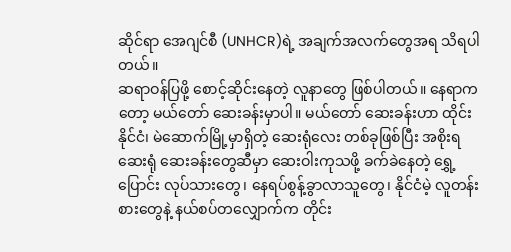ဆိုင်ရာ အေဂျင်စီ (UNHCR)ရဲ့ အချက်အလက်တွေအရ သိရပါတယ်။
ဆရာဝန်ပြဖို့ စောင့်ဆိုင်းနေတဲ့ လူနာတွေ ဖြစ်ပါတယ်။ နေရာကတော့ မယ်တော် ဆေးခန်းမှာပါ။ မယ်တော် ဆေးခန်းဟာ ထိုင်းနိုင်ငံ၊ မဲဆောက်မြို့မှာရှိတဲ့ ဆေးရုံလေး တစ်ခုဖြစ်ပြီး အစိုးရ ဆေးရုံ ဆေးခန်းတွေဆီမှာ ဆေးဝါးကုသဖို့ ခက်ခဲနေတဲ့ ရွှေ့ပြောင်း လုပ်သားတွေ၊ နေရပ်စွန့်ခွာလာသူတွေ၊ နိုင်ငံမဲ့ လူတန်းစားတွေနဲ့ နယ်စပ်တလျှောက်က တိုင်း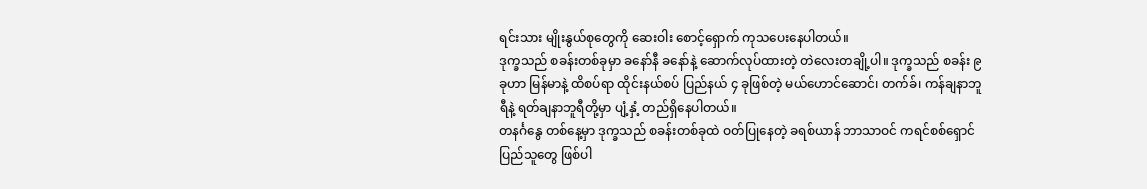ရင်းသား မျိုးနွယ်စုတွေကို ဆေးဝါး စောင့်ရှောက် ကုသပေးနေပါတယ်။
ဒုက္ခသည် စခန်းတစ်ခုမှာ ခနော်နီ ခနော်နဲ့ ဆောက်လုပ်ထားတဲ့ တဲလေးတချို့ပါ။ ဒုက္ခသည် စခန်း ၉ ခုဟာ မြန်မာနဲ့ ထိစပ်ရာ ထိုင်းနယ်စပ် ပြည်နယ် ၄ ခုဖြစ်တဲ့ မယ်ဟောင်ဆောင်၊ တက်ခ်၊ ကန်ချနာဘူရီနဲ့ ရတ်ချနာဘူရီတို့မှာ ပျံ့နှံ့ တည်ရှိနေပါတယ်။
တနင်္ဂနွေ တစ်နေ့မှာ ဒုက္ခသည် စခန်းတစ်ခုထဲ ဝတ်ပြုနေတဲ့ ခရစ်ယာန် ဘာသာဝင် ကရင်စစ်ရှောင် ပြည်သူတွေ ဖြစ်ပါ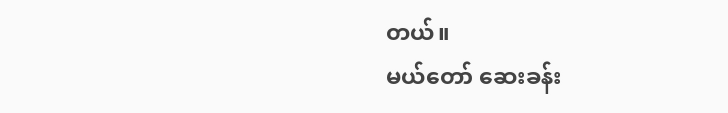တယ်။
မယ်တော် ဆေးခန်း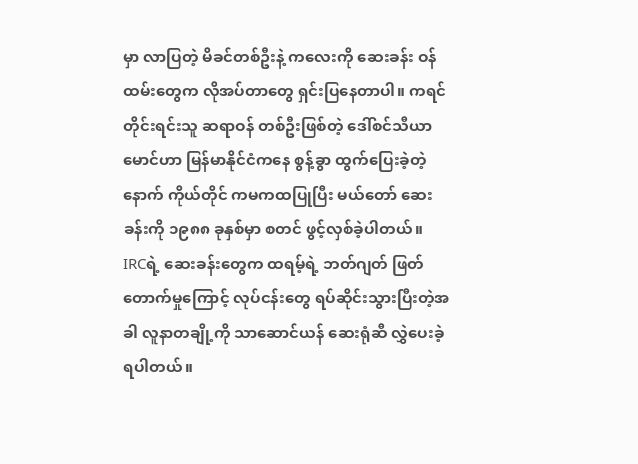မှာ လာပြတဲ့ မိခင်တစ်ဦးနဲ့ ကလေးကို ဆေးခန်း ဝန်ထမ်းတွေက လိုအပ်တာတွေ ရှင်းပြနေတာပါ။ ကရင် တိုင်းရင်းသူ ဆရာဝန် တစ်ဦးဖြစ်တဲ့ ဒေါ်စင်သီယာမောင်ဟာ မြန်မာနိုင်ငံကနေ စွန့်ခွာ ထွက်ပြေးခဲ့တဲ့နောက် ကိုယ်တိုင် ကမကထပြုပြီး မယ်တော် ဆေးခန်းကို ၁၉၈၈ ခုနှစ်မှာ စတင် ဖွင့်လှစ်ခဲ့ပါတယ်။
IRCရဲ့ ဆေးခန်းတွေက ထရမ့်ရဲ့ ဘတ်ဂျတ် ဖြတ်တောက်မှုကြောင့် လုပ်ငန်းတွေ ရပ်ဆိုင်းသွားပြီးတဲ့အခါ လူနာတချို့ကို သာဆောင်ယန် ဆေးရုံဆီ လွှဲပေးခဲ့ရပါတယ်။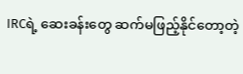IRCရဲ့ ဆေးခန်းတွေ ဆက်မဖြည့်နိုင်တော့တဲ့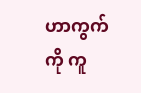ဟာကွက်ကို ကူ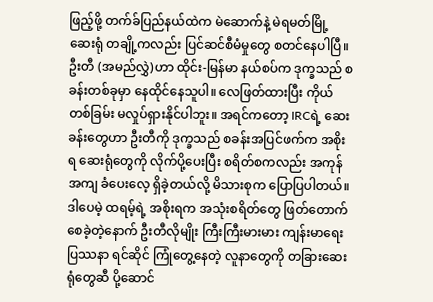ဖြည့်ဖို့ တက်ခ်ပြည်နယ်ထဲက မဲဆောက်နဲ့ မဲရမတ်မြို့ ဆေးရုံ တချို့ကလည်း ပြင်ဆင်စီမံမှုတွေ စတင်နေပါပြီ။
ဦးတီ (အမည်လွှဲ)ဟာ ထိုင်း-မြန်မာ နယ်စပ်က ဒုက္ခသည် စခန်းတစ်ခုမှာ နေထိုင်နေသူပါ။ လေဖြတ်ထားပြီး ကိုယ်တစ်ခြမ်း မလှုပ်ရှားနိုင်ပါဘူး။ အရင်ကတော့ IRCရဲ့ ဆေးခန်းတွေဟာ ဦးတီကို ဒုက္ခသည် စခန်းအပြင်ဖက်က အစိုးရ ဆေးရုံတွေကို လိုက်ပို့ပေးပြီး စရိတ်စကလည်း အကုန်အကျ ခံပေးလေ့ ရှိခဲ့တယ်လို့ မိသားစုက ပြောပြပါတယ်။ ဒါပေမဲ့ ထရမ့်ရဲ့ အစိုးရက အသုံးစရိတ်တွေ ဖြတ်တောက်စေခဲ့တဲ့နောက် ဦးတီလိုမျိုး ကြီးကြီးမားမား ကျန်းမာရေး ပြဿနာ ရင်ဆိုင် ကြုံတွေ့နေတဲ့ လူနာတွေကို တခြားဆေးရုံတွေဆီ ပို့ဆောင်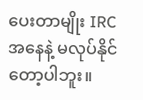ပေးတာမျိုး IRC အနေနဲ့ မလုပ်နိုင်တော့ပါဘူး။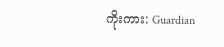ကိုးကား: Guardian